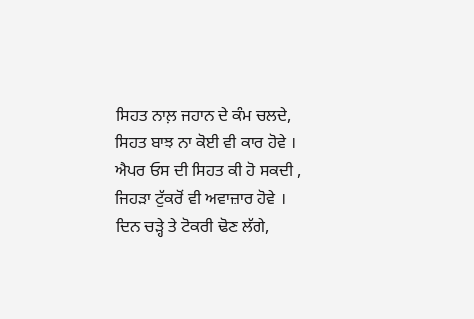ਸਿਹਤ ਨਾਲ਼ ਜਹਾਨ ਦੇ ਕੰਮ ਚਲਦੇ,
ਸਿਹਤ ਬਾਝ ਨਾ ਕੋਈ ਵੀ ਕਾਰ ਹੋਵੇ ।
ਐਪਰ ਓਸ ਦੀ ਸਿਹਤ ਕੀ ਹੋ ਸਕਦੀ ,
ਜਿਹੜਾ ਟੁੱਕਰੋਂ ਵੀ ਅਵਾਜ਼ਾਰ ਹੋਵੇ ।
ਦਿਨ ਚੜ੍ਹੇ ਤੇ ਟੋਕਰੀ ਢੋਣ ਲੱਗੇ,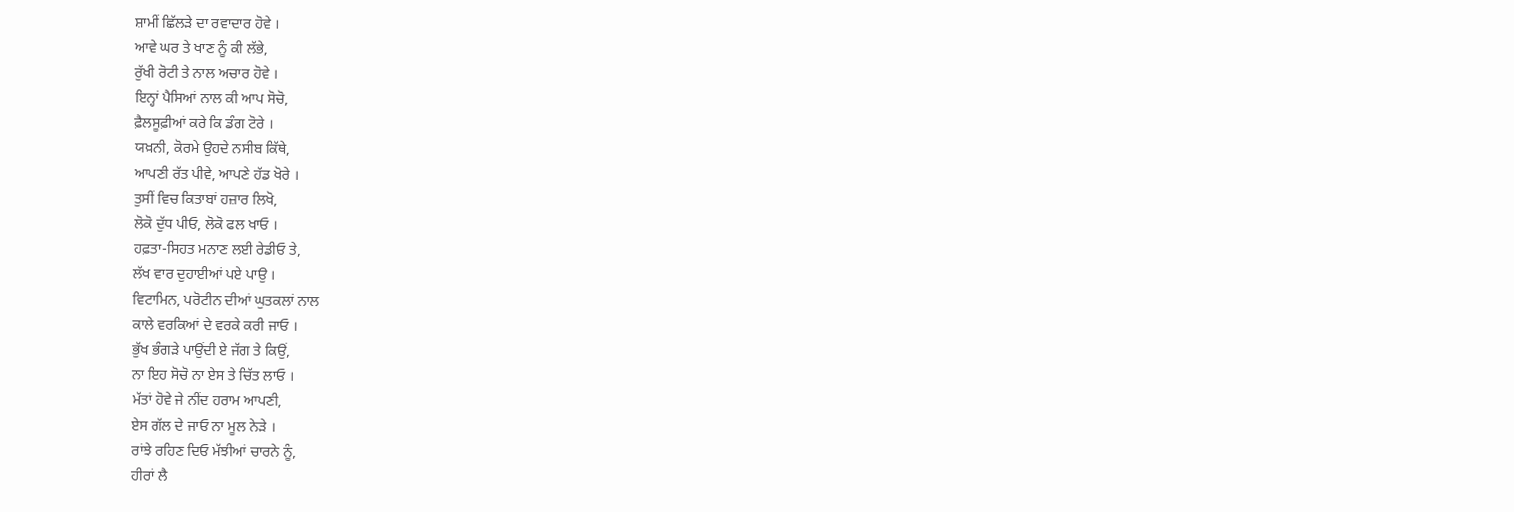ਸ਼ਾਮੀਂ ਛਿੱਲੜੇ ਦਾ ਰਵਾਦਾਰ ਹੋਵੇ ।
ਆਵੇ ਘਰ ਤੇ ਖਾਣ ਨੂੰ ਕੀ ਲੱਭੇ,
ਰੁੱਖੀ ਰੋਟੀ ਤੇ ਨਾਲ ਅਚਾਰ ਹੋਵੇ ।
ਇਨ੍ਹਾਂ ਪੈਸਿਆਂ ਨਾਲ ਕੀ ਆਪ ਸੋਚੋ,
ਫ਼ੈਲਸੂਫ਼ੀਆਂ ਕਰੇ ਕਿ ਡੰਗ ਟੋਰੇ ।
ਯਖ਼ਨੀ, ਕੋਰਮੇ ਉਹਦੇ ਨਸੀਬ ਕਿੱਥੇ,
ਆਪਣੀ ਰੱਤ ਪੀਵੇ, ਆਪਣੇ ਹੱਡ ਖੋਰੇ ।
ਤੁਸੀਂ ਵਿਚ ਕਿਤਾਬਾਂ ਹਜ਼ਾਰ ਲਿਖੋ,
ਲੋਕੋ ਦੁੱਧ ਪੀਓ, ਲੋਕੋ ਫਲ ਖਾਓ ।
ਹਫ਼ਤਾ-ਸਿਹਤ ਮਨਾਣ ਲਈ ਰੇਡੀਓ ਤੇ,
ਲੱਖ ਵਾਰ ਦੁਹਾਈਆਂ ਪਏ ਪਾਉ ।
ਵਿਟਾਮਿਨ, ਪਰੋਟੀਨ ਦੀਆਂ ਘੁਤਕਲਾਂ ਨਾਲ
ਕਾਲੇ ਵਰਕਿਆਂ ਦੇ ਵਰਕੇ ਕਰੀ ਜਾਓ ।
ਭੁੱਖ ਭੰਗੜੇ ਪਾਉਂਦੀ ਏ ਜੱਗ ਤੇ ਕਿਉਂ,
ਨਾ ਇਹ ਸੋਚੋ ਨਾ ਏਸ ਤੇ ਚਿੱਤ ਲਾਓ ।
ਮੱਤਾਂ ਹੋਵੇ ਜੇ ਨੀਂਦ ਹਰਾਮ ਆਪਣੀ,
ਏਸ ਗੱਲ ਦੇ ਜਾਓ ਨਾ ਮੂਲ ਨੇੜੇ ।
ਰਾਂਝੇ ਰਹਿਣ ਦਿਓ ਮੱਝੀਆਂ ਚਾਰਨੇ ਨੂੰ,
ਹੀਰਾਂ ਲੈ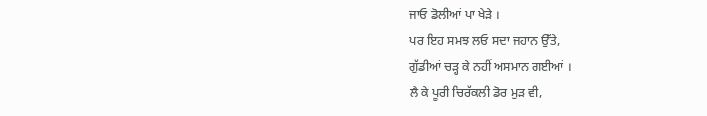ਜਾਓ ਡੋਲੀਆਂ ਪਾ ਖੇੜੇ ।
ਪਰ ਇਹ ਸਮਝ ਲਓ ਸਦਾ ਜਹਾਨ ਉੱਤੇ,
ਗੁੱਡੀਆਂ ਚੜ੍ਹ ਕੇ ਨਹੀਂ ਅਸਮਾਨ ਗਈਆਂ ।
ਲੈ ਕੇ ਪੂਰੀ ਚਿਰੱਕਲੀ ਡੋਰ ਮੁੜ ਵੀ,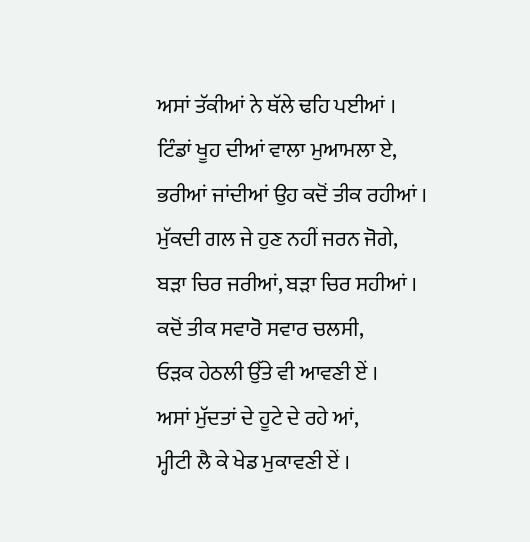ਅਸਾਂ ਤੱਕੀਆਂ ਨੇ ਥੱਲੇ ਢਹਿ ਪਈਆਂ ।
ਟਿੰਡਾਂ ਖੂਹ ਦੀਆਂ ਵਾਲਾ ਮੁਆਮਲਾ ਏ,
ਭਰੀਆਂ ਜਾਂਦੀਆਂ ਉਹ ਕਦੋਂ ਤੀਕ ਰਹੀਆਂ ।
ਮੁੱਕਦੀ ਗਲ ਜੇ ਹੁਣ ਨਹੀਂ ਜਰਨ ਜੋਗੇ,
ਬੜਾ ਚਿਰ ਜਰੀਆਂ, ਬੜਾ ਚਿਰ ਸਹੀਆਂ ।
ਕਦੋਂ ਤੀਕ ਸਵਾਰੋ ਸਵਾਰ ਚਲਸੀ,
ਓੜਕ ਹੇਠਲੀ ਉੱਤੇ ਵੀ ਆਵਣੀ ਏਂ ।
ਅਸਾਂ ਮੁੱਦਤਾਂ ਦੇ ਹੂਟੇ ਦੇ ਰਹੇ ਆਂ,
ਮ੍ਹੀਟੀ ਲੈ ਕੇ ਖੇਡ ਮੁਕਾਵਣੀ ਏਂ ।